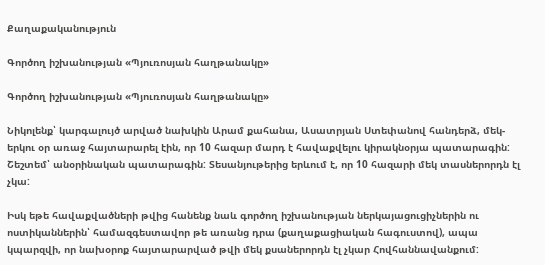Քաղաքականություն

Գործող իշխանության «Պյուռոսյան հաղթանակը»

Գործող իշխանության «Պյուռոսյան հաղթանակը»

Նիկոլենք՝ կարգալույծ արված նախկին Արամ քահանա, Ասատրյան Ստեփանով հանդերձ, մեկ-երկու օր առաջ հայտարարել էին, որ 10 հազար մարդ է հավաքվելու կիրակնօրյա պատարագին:  Շեշտեմ՝ անօրինական պատարագին: Տեսանյութերից երևում է, որ 10 հազարի մեկ տասներորդն էլ չկա:

Իսկ եթե հավաքվածների թվից հանենք նաև գործող իշխանության ներկայացուցիչներին ու ոստիկաններին՝ համազգեստավոր թե առանց դրա (քաղաքացիական հագուստով), ապա կպարզվի, որ նախօրոք հայտարարված թվի մեկ քսաներորդն էլ չկար Հովհաննավանքում: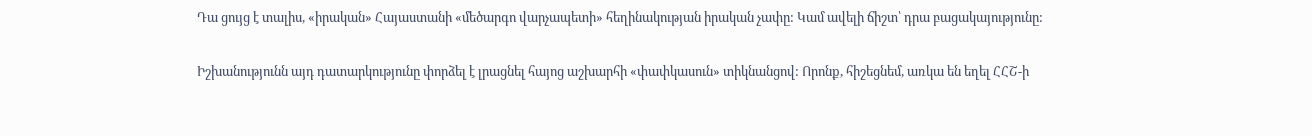Դա ցույց է տալիս, «իրական» Հայաստանի «մեծարգո վարչապետի» հեղինակության իրական չափը: Կամ ավելի ճիշտ՝ դրա բացակայությունը:

Իշխանությունն այդ դատարկությունը փորձել է լրացնել հայոց աշխարհի «փափկասուն» տիկնանցով: Որոնք, հիշեցնեմ, առկա են եղել ՀՀՇ-ի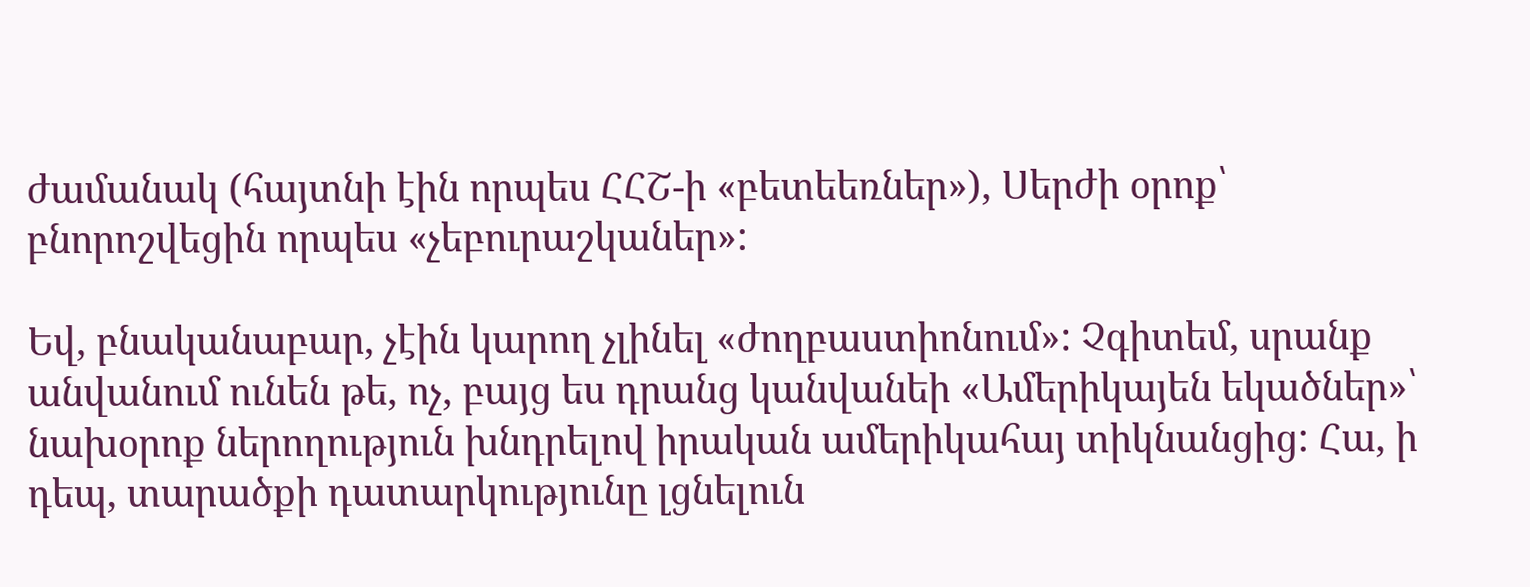ժամանակ (հայտնի էին որպես ՀՀՇ-ի «բետեեռներ»), Սերժի օրոք՝ բնորոշվեցին որպես «չեբուրաշկաներ»:

Եվ, բնականաբար, չէին կարող չլինել «ժողբաստիոնում»: Չգիտեմ, սրանք անվանում ունեն թե, ոչ, բայց ես դրանց կանվանեի «Ամերիկայեն եկածներ»՝ նախօրոք ներողություն խնդրելով իրական ամերիկահայ տիկնանցից: Հա, ի դեպ, տարածքի դատարկությունը լցնելուն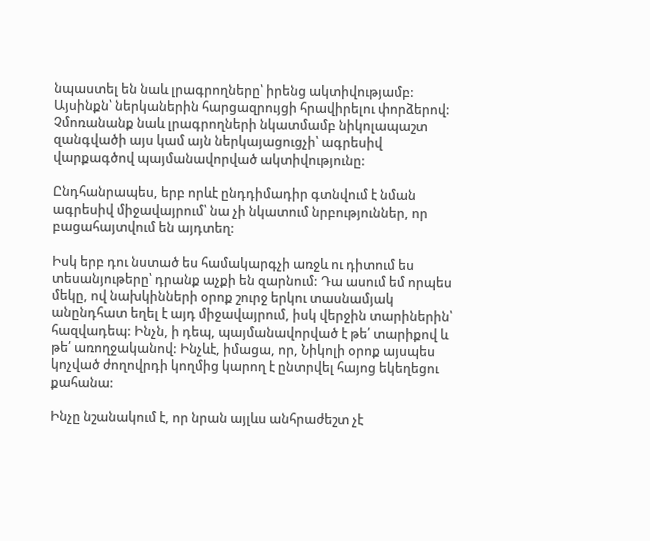նպաստել են նաև լրագրողները՝ իրենց ակտիվությամբ: Այսինքն՝ ներկաներին հարցազրույցի հրավիրելու փորձերով: Չմոռանանք նաև լրագրողների նկատմամբ նիկոլապաշտ զանգվածի այս կամ այն ներկայացուցչի՝ ագրեսիվ վարքագծով պայմանավորված ակտիվությունը:

Ընդհանրապես, երբ որևէ ընդդիմադիր գտնվում է նման ագրեսիվ միջավայրում՝ նա չի նկատում նրբություններ, որ բացահայտվում են այդտեղ:

Իսկ երբ դու նստած ես համակարգչի առջև ու դիտում ես տեսանյութերը՝ դրանք աչքի են զարնում: Դա ասում եմ որպես մեկը, ով նախկինների օրոք շուրջ երկու տասնամյակ անընդհատ եղել է այդ միջավայրում, իսկ վերջին տարիներին՝ հազվադեպ: Ինչն, ի դեպ, պայմանավորված է թե՛ տարիքով և թե՛ առողջականով: Ինչևէ, իմացա, որ, Նիկոլի օրոք այսպես կոչված ժողովրդի կողմից կարող է ընտրվել հայոց եկեղեցու քահանա:

Ինչը նշանակում է, որ նրան այլևս անհրաժեշտ չէ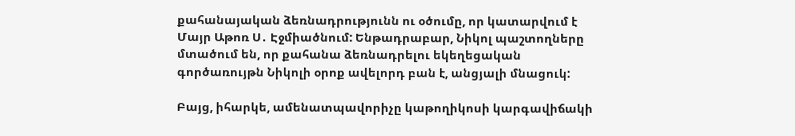քահանայական ձեռնադրությունն ու օծումը, որ կատարվում է Մայր Աթոռ Ս․ Էջմիածնում: Ենթադրաբար, Նիկոլ պաշտողները մտածում են, որ քահանա ձեռնադրելու եկեղեցական գործառույթն Նիկոլի օրոք ավելորդ բան է, անցյալի մնացուկ:

Բայց, իհարկե, ամենատպավորիչը կաթողիկոսի կարգավիճակի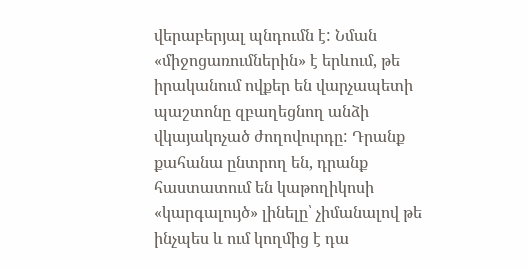վերաբերյալ պնդումն է: Նման «միջոցառումներին» է երևում, թե իրականում ովքեր են վարչապետի պաշտոնը զբաղեցնող անձի վկայակոչած ժողովուրդը: Դրանք քահանա ընտրող են, դրանք հաստատում են կաթողիկոսի «կարգալույծ» լինելը՝ չիմանալով թե ինչպես և ում կողմից է դա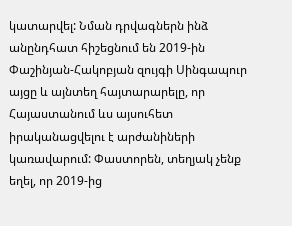կատարվել: Նման դրվագներն ինձ անընդհատ հիշեցնում են 2019-ին Փաշինյան-Հակոբյան զույգի Սինգապուր այցը և այնտեղ հայտարարելը, որ Հայաստանում ևս այսուհետ իրականացվելու է արժանիների կառավարում: Փաստորեն, տեղյակ չենք եղել, որ 2019-ից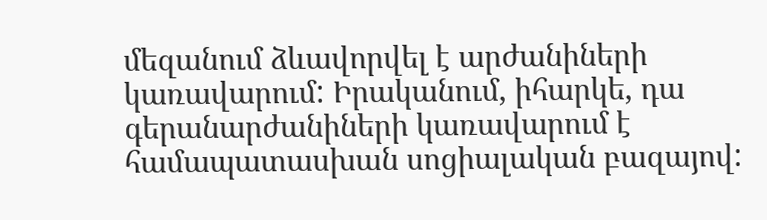մեզանում ձևավորվել է արժանիների կառավարում: Իրականում, իհարկե, դա գերանարժանիների կառավարում է համապատասխան սոցիալական բազայով: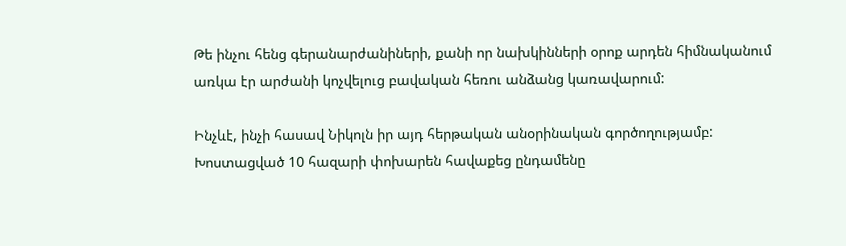Թե ինչու հենց գերանարժանիների, քանի որ նախկինների օրոք արդեն հիմնականում առկա էր արժանի կոչվելուց բավական հեռու անձանց կառավարում:

Ինչևէ, ինչի հասավ Նիկոլն իր այդ հերթական անօրինական գործողությամբ: Խոստացված 10 հազարի փոխարեն հավաքեց ընդամենը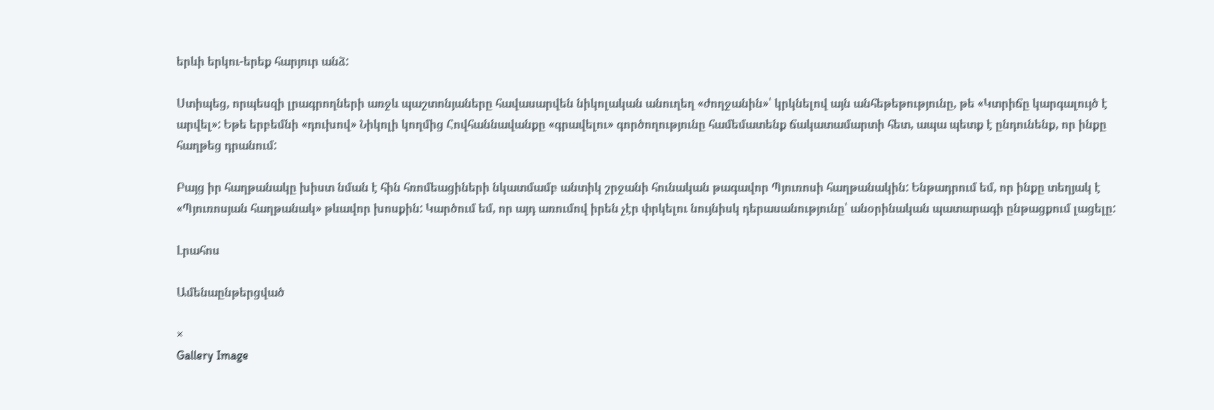երևի երկու-երեք հարյուր անձ:

Ստիպեց, որպեսզի լրագրողների առջև պաշտոնյաները հավասարվեն նիկոլական անուղեղ «ժողջանին»՝ կրկնելով այն անհեթեթությունը, թե «Կտրիճը կարգալույծ է արվել»: Եթե երբեմնի «դուխով» Նիկոլի կողմից Հովհաննավանքը «գրավելու» գործողությունը համեմատենք ճակատամարտի հետ, ապա պետք է ընդունենք, որ ինքը հաղթեց դրանում:

Բայց իր հաղթանակը խիստ նման է հին հռոմեացիների նկատմամբ անտիկ շրջանի հունական թագավոր Պյուռոսի հաղթանակին: Ենթադրում եմ, որ ինքը տեղյակ է «Պյուռոսյան հաղթանակ» թևավոր խոսքին: Կարծում եմ, որ այդ առումով իրեն չէր փրկելու նույնիսկ դերասանությունը՝ անօրինական պատարագի ընթացքում լացելը:

Լրահոս

Ամենաընթերցված

×
Gallery Image